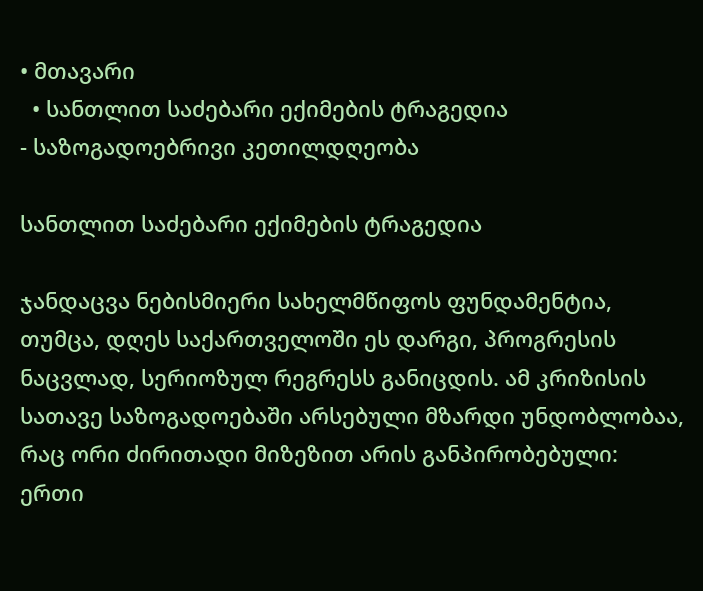• მთავარი
  • სანთლით საძებარი ექიმების ტრაგედია
- საზოგადოებრივი კეთილდღეობა

სანთლით საძებარი ექიმების ტრაგედია

ჯანდაცვა ნებისმიერი სახელმწიფოს ფუნდამენტია, თუმცა, დღეს საქართველოში ეს დარგი, პროგრესის ნაცვლად, სერიოზულ რეგრესს განიცდის. ამ კრიზისის სათავე საზოგადოებაში არსებული მზარდი უნდობლობაა, რაც ორი ძირითადი მიზეზით არის განპირობებული: ერთი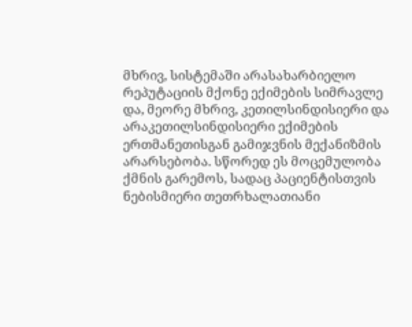მხრივ, სისტემაში არასახარბიელო რეპუტაციის მქონე ექიმების სიმრავლე და, მეორე მხრივ, კეთილსინდისიერი და არაკეთილსინდისიერი ექიმების ერთმანეთისგან გამიჯვნის მექანიზმის არარსებობა. სწორედ ეს მოცემულობა ქმნის გარემოს, სადაც პაციენტისთვის ნებისმიერი თეთრხალათიანი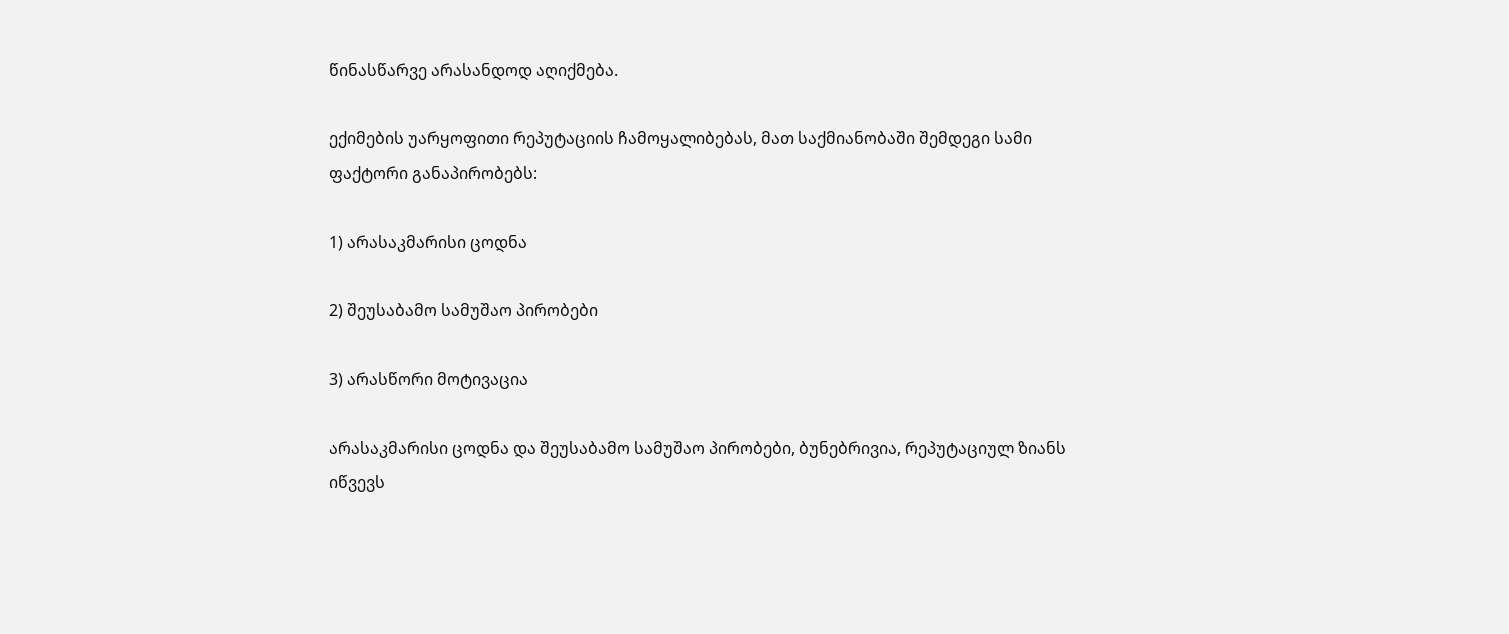წინასწარვე არასანდოდ აღიქმება.

ექიმების უარყოფითი რეპუტაციის ჩამოყალიბებას, მათ საქმიანობაში შემდეგი სამი ფაქტორი განაპირობებს:

1) არასაკმარისი ცოდნა

2) შეუსაბამო სამუშაო პირობები

3) არასწორი მოტივაცია

არასაკმარისი ცოდნა და შეუსაბამო სამუშაო პირობები, ბუნებრივია, რეპუტაციულ ზიანს იწვევს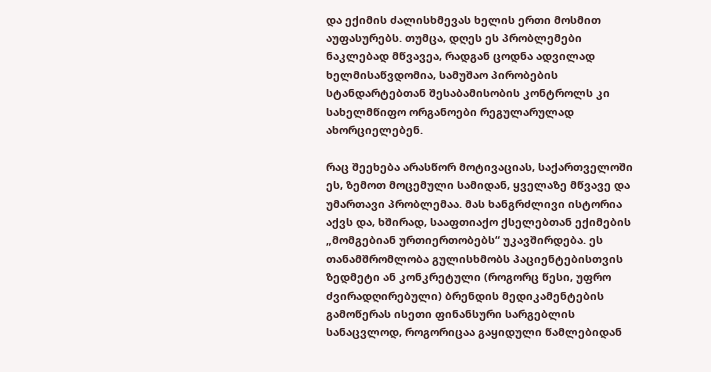და ექიმის ძალისხმევას ხელის ერთი მოსმით აუფასურებს. თუმცა, დღეს ეს პრობლემები ნაკლებად მწვავეა, რადგან ცოდნა ადვილად ხელმისაწვდომია, სამუშაო პირობების სტანდარტებთან შესაბამისობის კონტროლს კი სახელმწიფო ორგანოები რეგულარულად ახორციელებენ.

რაც შეეხება არასწორ მოტივაციას, საქართველოში ეს, ზემოთ მოცემული სამიდან, ყველაზე მწვავე და უმართავი პრობლემაა. მას ხანგრძლივი ისტორია აქვს და, ხშირად, სააფთიაქო ქსელებთან ექიმების „მომგებიან ურთიერთობებს“ უკავშირდება. ეს თანამშრომლობა გულისხმობს პაციენტებისთვის ზედმეტი ან კონკრეტული (როგორც წესი, უფრო ძვირადღირებული) ბრენდის მედიკამენტების გამოწერას ისეთი ფინანსური სარგებლის სანაცვლოდ, როგორიცაა გაყიდული წამლებიდან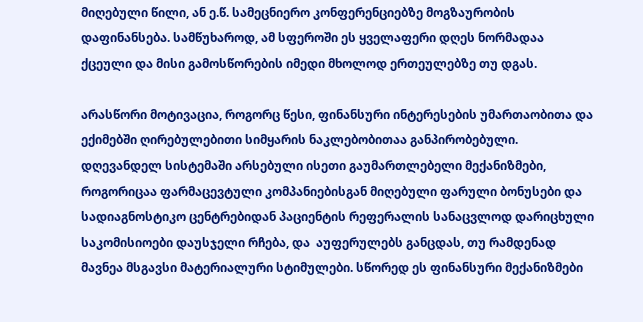მიღებული წილი, ან ე.წ. სამეცნიერო კონფერენციებზე მოგზაურობის დაფინანსება. სამწუხაროდ, ამ სფეროში ეს ყველაფერი დღეს ნორმადაა ქცეული და მისი გამოსწორების იმედი მხოლოდ ერთეულებზე თუ დგას.

არასწორი მოტივაცია, როგორც წესი, ფინანსური ინტერესების უმართაობითა და ექიმებში ღირებულებითი სიმყარის ნაკლებობითაა განპირობებული. დღევანდელ სისტემაში არსებული ისეთი გაუმართლებელი მექანიზმები, როგორიცაა ფარმაცევტული კომპანიებისგან მიღებული ფარული ბონუსები და სადიაგნოსტიკო ცენტრებიდან პაციენტის რეფერალის სანაცვლოდ დარიცხული საკომისიოები დაუსჯელი რჩება, და  აუფერულებს განცდას, თუ რამდენად მავნეა მსგავსი მატერიალური სტიმულები. სწორედ ეს ფინანსური მექანიზმები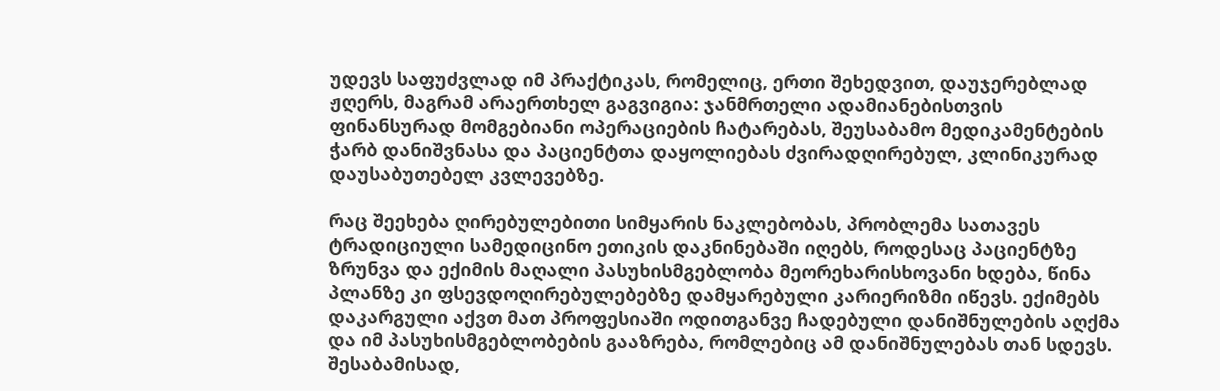უდევს საფუძვლად იმ პრაქტიკას, რომელიც, ერთი შეხედვით, დაუჯერებლად ჟღერს, მაგრამ არაერთხელ გაგვიგია: ჯანმრთელი ადამიანებისთვის ფინანსურად მომგებიანი ოპერაციების ჩატარებას, შეუსაბამო მედიკამენტების ჭარბ დანიშვნასა და პაციენტთა დაყოლიებას ძვირადღირებულ, კლინიკურად დაუსაბუთებელ კვლევებზე.

რაც შეეხება ღირებულებითი სიმყარის ნაკლებობას, პრობლემა სათავეს ტრადიციული სამედიცინო ეთიკის დაკნინებაში იღებს, როდესაც პაციენტზე ზრუნვა და ექიმის მაღალი პასუხისმგებლობა მეორეხარისხოვანი ხდება, წინა პლანზე კი ფსევდოღირებულებებზე დამყარებული კარიერიზმი იწევს. ექიმებს დაკარგული აქვთ მათ პროფესიაში ოდითგანვე ჩადებული დანიშნულების აღქმა და იმ პასუხისმგებლობების გააზრება, რომლებიც ამ დანიშნულებას თან სდევს. შესაბამისად,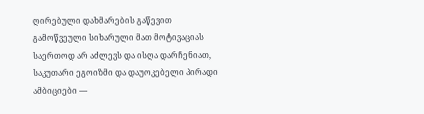ღირებული დახმარების გაწევით გამოწვეული სიხარული მათ მოტივაციას საერთოდ არ აძლევს და ისღა დარჩენიათ, საკუთარი ეგოიზმი და დაუოკებელი პირადი ამბიციები —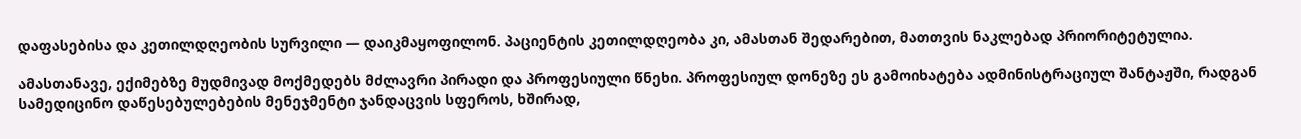დაფასებისა და კეთილდღეობის სურვილი — დაიკმაყოფილონ. პაციენტის კეთილდღეობა კი, ამასთან შედარებით, მათთვის ნაკლებად პრიორიტეტულია.

ამასთანავე, ექიმებზე მუდმივად მოქმედებს მძლავრი პირადი და პროფესიული წნეხი. პროფესიულ დონეზე ეს გამოიხატება ადმინისტრაციულ შანტაჟში, რადგან სამედიცინო დაწესებულებების მენეჯმენტი ჯანდაცვის სფეროს, ხშირად,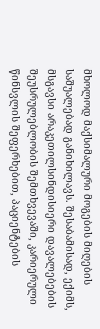მხოლოდ მაქსიმალური მოგების მიღების საშუალებად განიხილავს. შესაბამისად, ექიმს, მსგავსი არაკეთილსინდისიერი დავალებების შეუსრულებლობის შემთხვევაში, კარიერული წინსვლის შეფერხებით, პაციენტების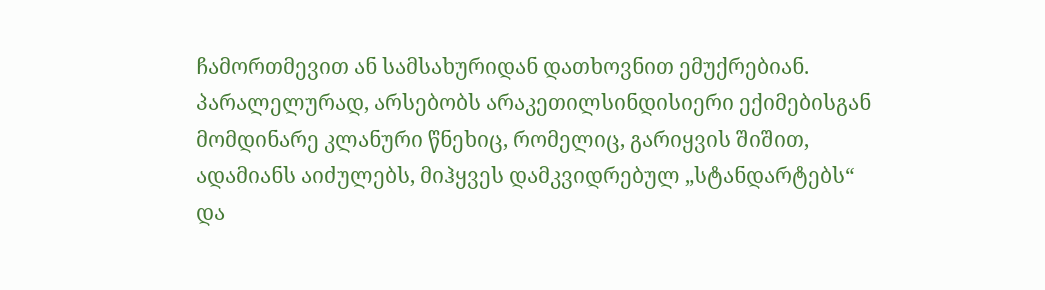ჩამორთმევით ან სამსახურიდან დათხოვნით ემუქრებიან. პარალელურად, არსებობს არაკეთილსინდისიერი ექიმებისგან მომდინარე კლანური წნეხიც, რომელიც, გარიყვის შიშით, ადამიანს აიძულებს, მიჰყვეს დამკვიდრებულ „სტანდარტებს“ და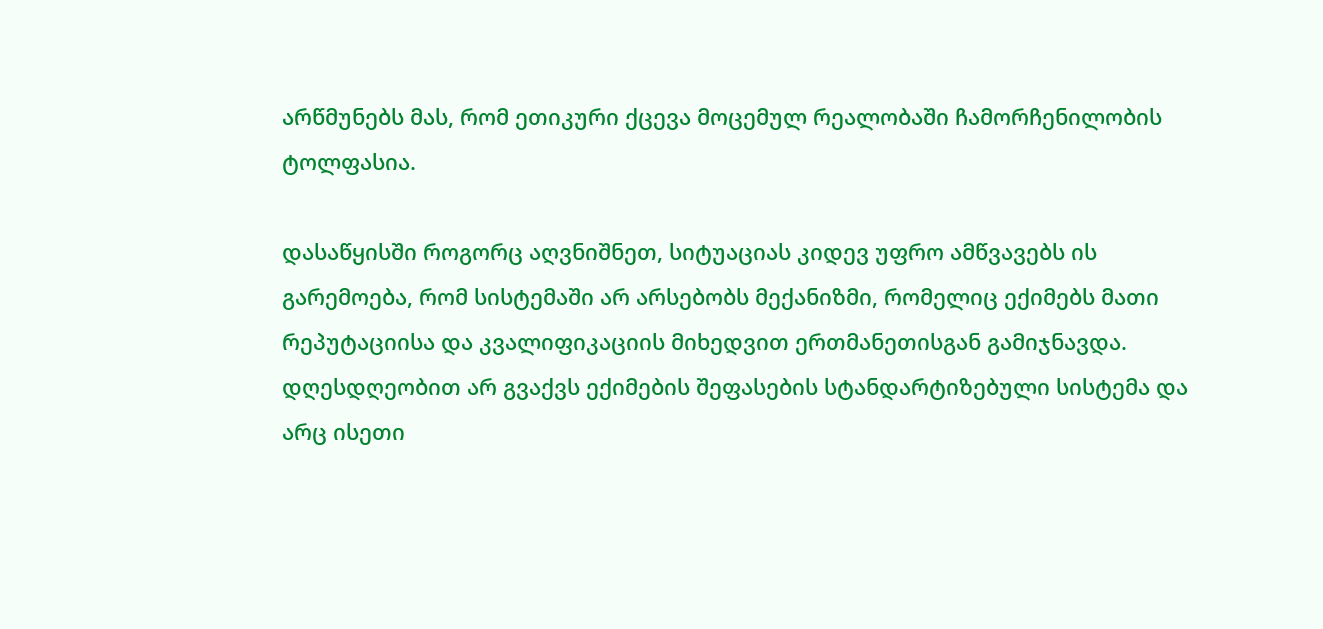არწმუნებს მას, რომ ეთიკური ქცევა მოცემულ რეალობაში ჩამორჩენილობის ტოლფასია.

დასაწყისში როგორც აღვნიშნეთ, სიტუაციას კიდევ უფრო ამწვავებს ის გარემოება, რომ სისტემაში არ არსებობს მექანიზმი, რომელიც ექიმებს მათი რეპუტაციისა და კვალიფიკაციის მიხედვით ერთმანეთისგან გამიჯნავდა. დღესდღეობით არ გვაქვს ექიმების შეფასების სტანდარტიზებული სისტემა და არც ისეთი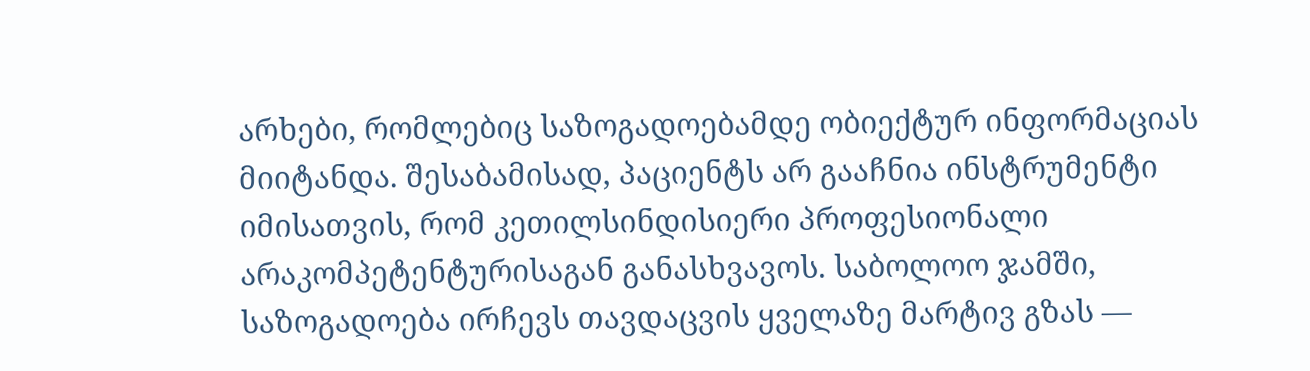არხები, რომლებიც საზოგადოებამდე ობიექტურ ინფორმაციას მიიტანდა. შესაბამისად, პაციენტს არ გააჩნია ინსტრუმენტი იმისათვის, რომ კეთილსინდისიერი პროფესიონალი არაკომპეტენტურისაგან განასხვავოს. საბოლოო ჯამში, საზოგადოება ირჩევს თავდაცვის ყველაზე მარტივ გზას —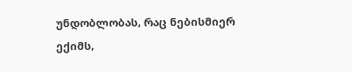უნდობლობას, რაც ნებისმიერ ექიმს,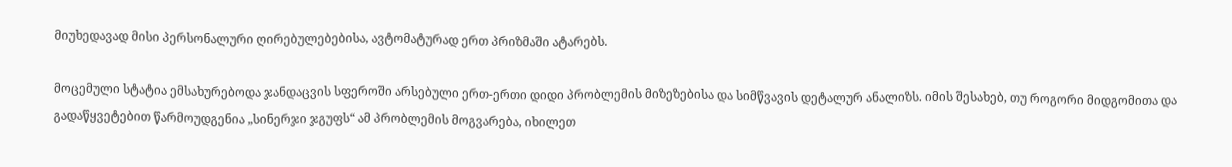მიუხედავად მისი პერსონალური ღირებულებებისა, ავტომატურად ერთ პრიზმაში ატარებს.

მოცემული სტატია ემსახურებოდა ჯანდაცვის სფეროში არსებული ერთ-ერთი დიდი პრობლემის მიზეზებისა და სიმწვავის დეტალურ ანალიზს. იმის შესახებ, თუ როგორი მიდგომითა და გადაწყვეტებით წარმოუდგენია „სინერჯი ჯგუფს“ ამ პრობლემის მოგვარება, იხილეთ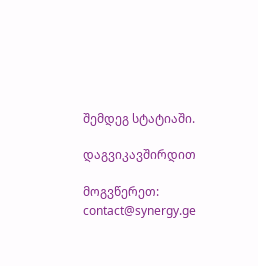შემდეგ სტატიაში.

დაგვიკავშირდით

მოგვწერეთ: contact@synergy.ge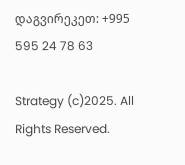დაგვირეკეთ: +995 595 24 78 63

Strategy (c)2025. All Rights Reserved.